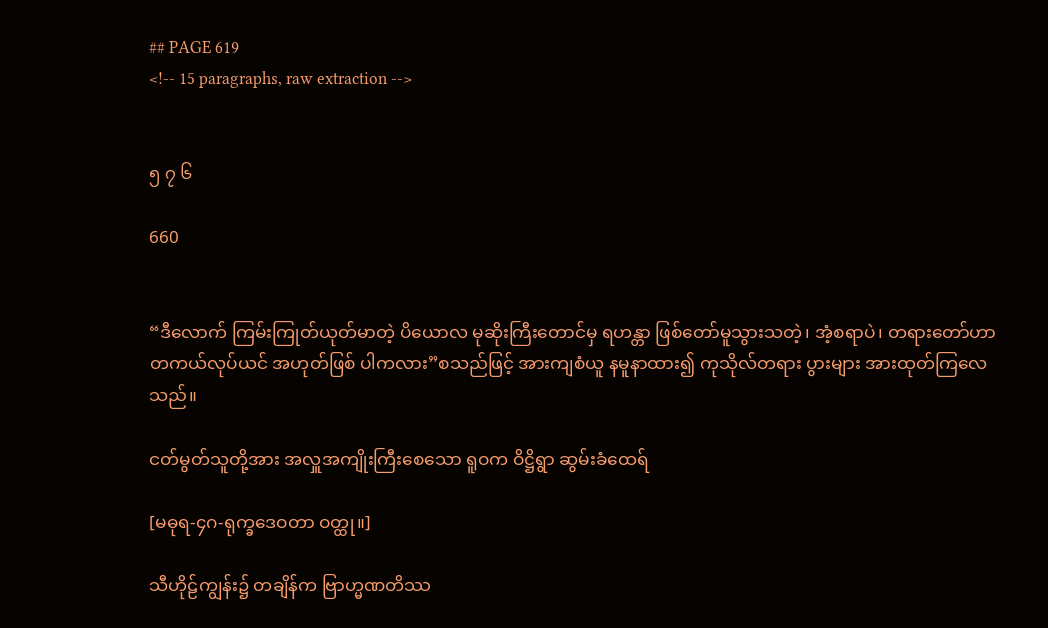## PAGE 619
<!-- 15 paragraphs, raw extraction -->


၅ ၇ ၆

660


“ဒီလောက် ကြမ်းကြုတ်ယုတ်မာတဲ့ ပိယောလ မုဆိုးကြီးတောင်မှ ရဟန္တာ ဖြစ်တော်မူသွားသတဲ့၊ အံ့စရာပဲ၊ တရားတော်ဟာ တကယ်လုပ်ယင် အဟုတ်ဖြစ် ပါကလား”စသည်ဖြင့် အားကျစံယူ နမူနာထား၍ ကုသိုလ်တရား ပွားများ အားထုတ်ကြလေသည်။

ငတ်မွတ်သူတို့အား အလှူအကျိုးကြီးစေသော ရူဝက ဝိဋ္ဌိရွာ ဆွမ်းခံထေရ်

[မဓုရ-၄ဂ-ရုက္ခဒေဝတာ ဝတ္ထု။]

သီဟိုဠ်ကျွန်း၌ တချိန်က ဗြာဟ္မဏတိဿ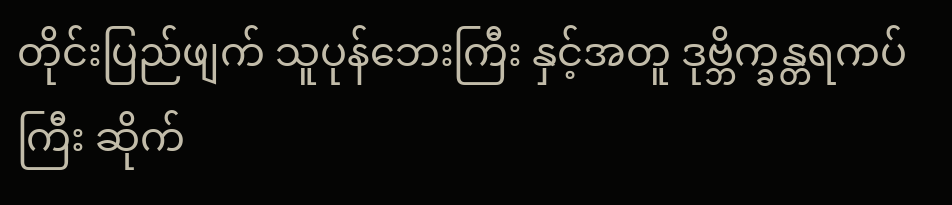တိုင်းပြည်ဖျက် သူပုန်ဘေးကြီး နှင့်အတူ ဒုဗ္ဘိက္ခန္တရကပ်ကြီး ဆိုက်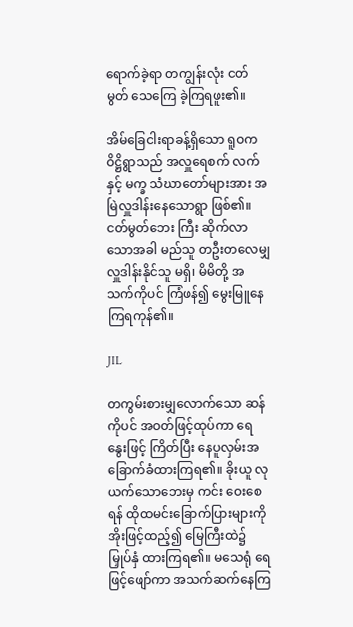ရောက်ခဲ့ရာ တကျွန်းလုံး ငတ်မွတ် သေကြေ ခဲ့ကြရဖူး၏။

အိမ်ခြေငါးရာခန့်ရှိသော ရူဝကဝိဋ္ဌိရွာသည် အလှူရေစက် လက်နှင့် မက္ခ သံဃာတော်များအား အမြဲလှူဒါန်းနေသောရွာ ဖြစ်၏။ ငတ်မွတ်ဘေး ကြီး ဆိုက်လာသောအခါ မည်သူ တဦးတလေမျှ လှူဒါန်းနိုင်သူ မရှိ၊ မိမိတို့ အသက်ကိုပင် ကြံဖန်၍ မွေးမြူနေကြရကုန်၏။

JIL

တကွမ်းစားမျှလောက်သော ဆန်ကိုပင် အဝတ်ဖြင့်ထုပ်ကာ ရေနွေးဖြင့် ကြိတ်ပြီး နေပူလှမ်းအခြောက်ခံထားကြရ၏။ ခိုးယူ လုယက်သောဘေးမှ ကင်း ဝေးစေရန် ထိုထမင်းခြောက်ပြားများကို အိုးဖြင့်ထည့်၍ မြေကြီးထဲ၌ မြှုပ်နှံ ထားကြရ၏။ မသေရုံ ရေဖြင့်ဖျော်ကာ အသက်ဆက်နေကြ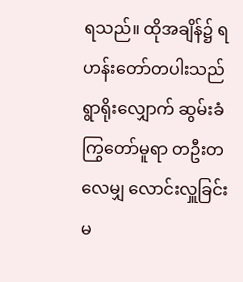ရသည်။ ထိုအချိန်၌ ရဟန်းတော်တပါးသည် ရွာရိုးလျှောက် ဆွမ်းခံ ကြွတော်မူရာ တဦးတလေမျှ လောင်းလှူခြင်းမ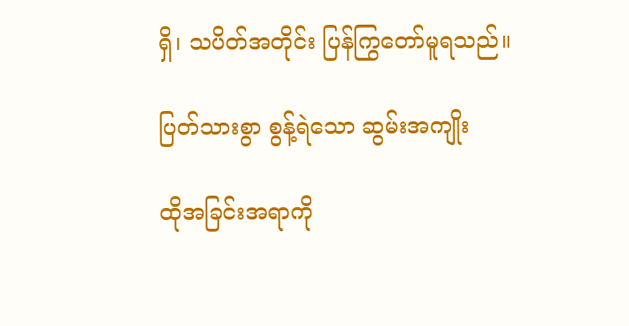ရှိ၊ သပိတ်အတိုင်း ပြန်ကြွတော်မူရသည်။

ပြတ်သားစွာ စွန့်ရဲသော ဆွမ်းအကျိုး

ထိုအခြင်းအရာကို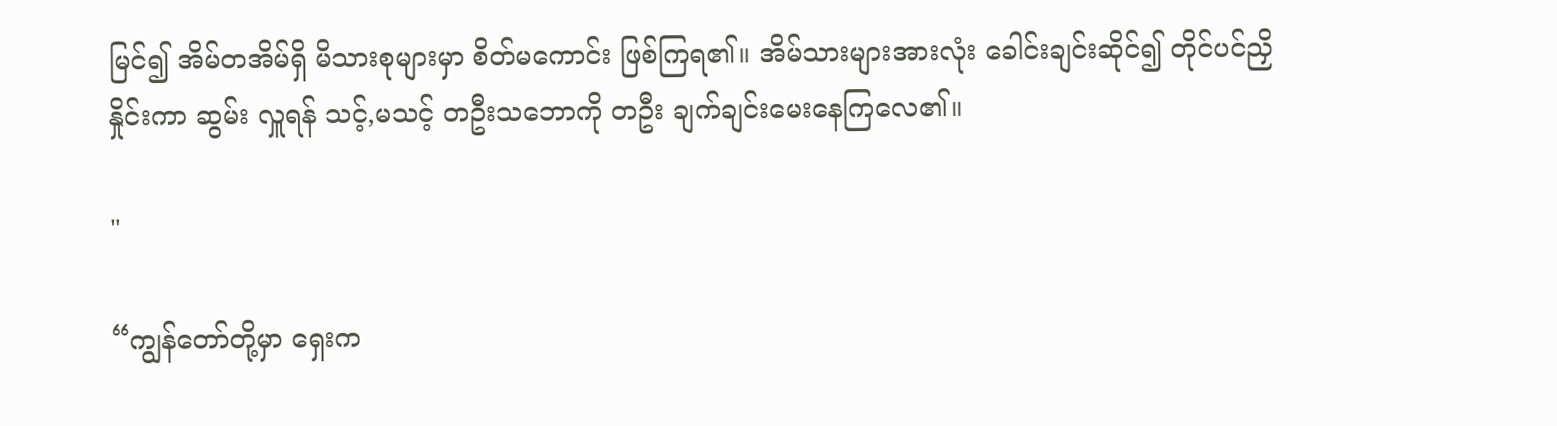မြင်၍ အိမ်တအိမ်ရှိ မိသားစုများမှာ စိတ်မကောင်း ဖြစ်ကြရ၏။ အိမ်သားများအားလုံး ခေါင်းချင်းဆိုင်၍ တိုင်ပင်ညှိနှိုင်းကာ ဆွမ်း လှူရန် သင့်,မသင့် တဦးသဘောကို တဦး ချက်ချင်းမေးနေကြလေ၏။

"

“ကျွန်တော်တို့မှာ ရှေးက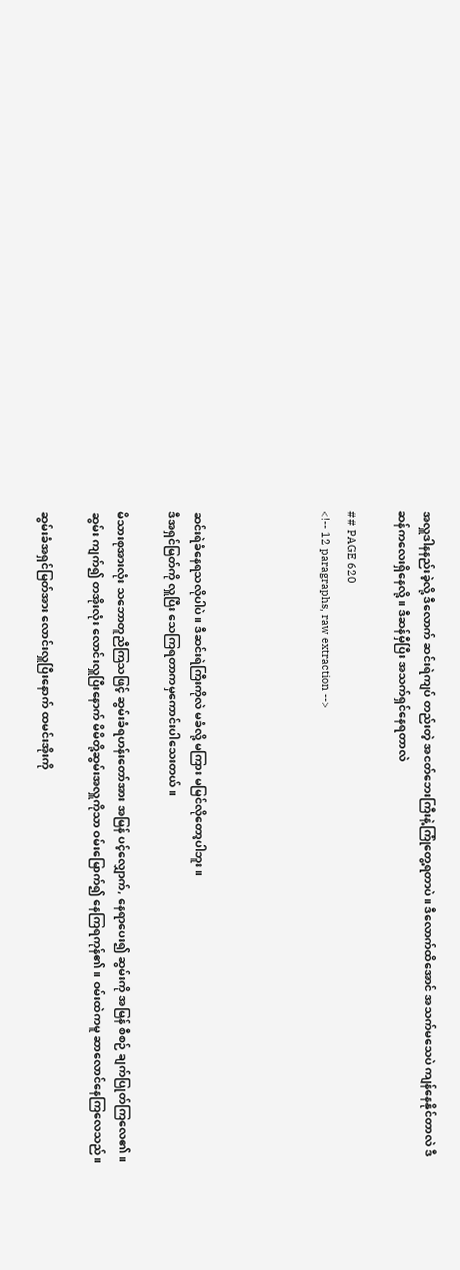အလှူဒါနနည်းခဲ့လို့ ဒီလောက် ဆင်းရဲကျပ် တည်းတဲ့ အငတ်ဘေးကြီးနဲ့ကြုံတွေ့ရတာပဲ။ ဒီလောက်ထိအောင် အသက်မသေပဲ ကျန်နေနိုင်တာလဲ ဒီဆန်ကလေးရှိနေလို့။ ဒီဆန်မှီပြီး အသက်ရှင်နေရတာလဲ

## PAGE 620
<!-- 12 paragraphs, raw extraction -->




ဆင်းရဲခံနေရသလိုပါပဲ။ ဒီဆင်းရဲကြီးကိုလဲ မခံလို့ မကြား မမြင်လိုတော့ပါဘူး။
ဒီအရှင်မြတ်ကို လှူပြီး သေကြရတာကမှကောင်းပါသေးတယ်။

မိသားစုအားလုံး သဘောတူညီကြသဖြင့် ဆွမ်းခံရဟန်းတော်အား အမြန် ပင့်လျှောက်, နေရာပေး၍ ဆွမ်းကို အမြန် စီစဉ် ချက်ပြုတ်ကြလေ၏။ ဆွမ်း ကျက်၍ တအိုးလုံး လောင်းလှူပြီးနောက် မိမိတို့ဆွမ်းအလှူကိုသာ ဝမ်းမြောက်၍ နေကြရကုန်၏။ ဝမ်းထဲကမူ ဆာလောင်နေကြလေသည်။

ဆွမ်းခံအရှင်မြတ်အား လောင်းလှူပြီးနောက် ထမင်းအိုးကို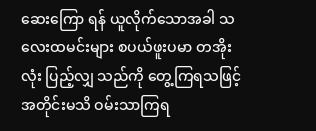ဆေးကြော ရန် ယူလိုက်သောအခါ သလေးထမင်းများ စပယ်ဖူးပမာ တအိုးလုံး ပြည့်လျှ သည်ကို တွေ့ကြရသဖြင့် အတိုင်းမသိ ဝမ်းသာကြရ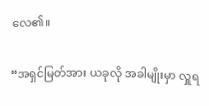လေ၏။

“အရှင်မြတ်အား ယခုလို အခါမျိုးမှာ လှူရ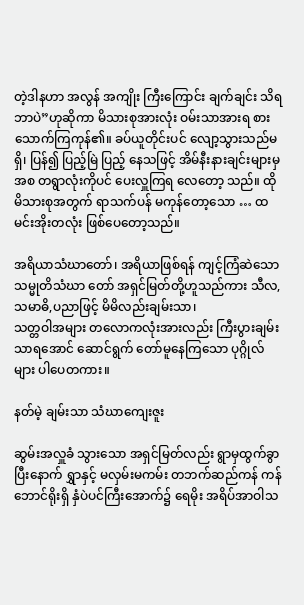တဲ့ဒါနဟာ အလွန် အကျိုး ကြီးကြောင်း ချက်ချင်း သိရဘာပဲ”ဟုဆိုကာ မိသားစုအားလုံး ဝမ်းသာအားရ စားသောက်ကြကုန်၏။ ခပ်ယူတိုင်းပင် လျော့သွားသည်မရှိ၊ ပြန်၍ ပြည့်မြဲ ပြည့် နေသဖြင့် အိမ်နီးနားချင်းများမှအစ တရွာလုံးကိုပင် ပေးလှူကြရ လေတော့ သည်။ ထိုမိသားစုအတွက် ရာသက်ပန် မကုန်တော့သော … ထမင်းအိုးတလုံး ဖြစ်ပေတော့သည်။

အရိယာသံဃာတော်၊ အရိယာဖြစ်ရန် ကျင့်ကြံဆဲသော သမ္မုတိသံဃာ တော် အရှင်မြတ်တို့ဟူသည်ကား သီလ, သမာဓိ,ပညာဖြင့် မိမိလည်းချမ်းသာ၊
သတ္တဝါအများ တလောကလုံးအားလည်း ကြီးပွားချမ်းသာရအောင် ဆောင်ရွက် တော်မူနေကြသော ပုဂ္ဂိုလ်များ ပါပေတကား။

နတ်မဲ့ ချမ်းသာ သံဃာကျေးဇူး

ဆွမ်းအလှူခံ သွားသော အရှင်မြတ်လည်း ရွာမှထွက်ခွာပြီးနောက် ရွှာနှင့် မလှမ်းမကမ်း တဘက်ဆည်ကန် ကန်ဘောင်ရိုးရှိ နှံပဲပင်ကြီးအောက်၌ ရေမိုး အရိပ်အာဝါသ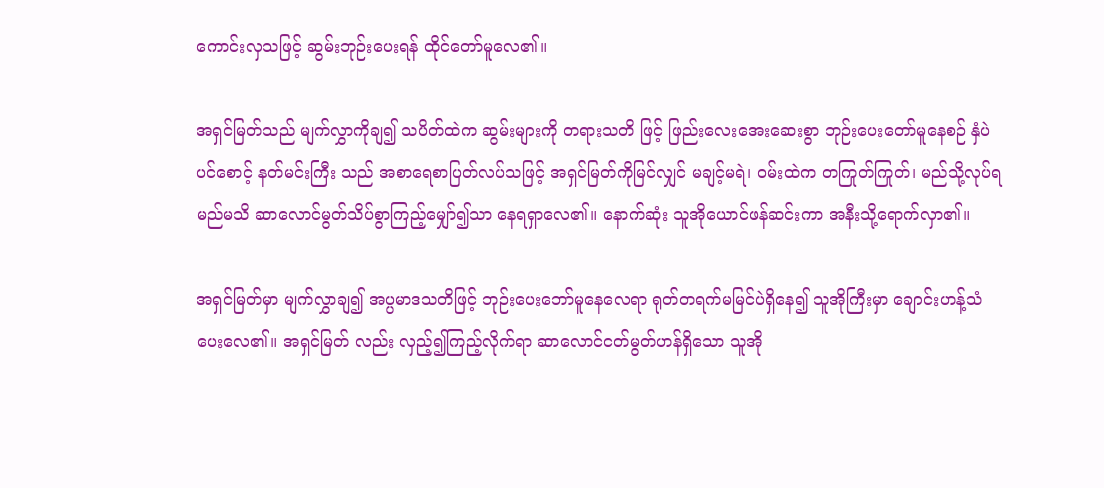ကောင်းလှသဖြင့် ဆွမ်းဘုဉ်းပေးရန် ထိုင်တော်မူလေ၏။

အရှင်မြတ်သည် မျက်လွှာကိုချ၍ သပိတ်ထဲက ဆွမ်းများကို တရားသတိ ဖြင့် ဖြည်းလေးအေးဆေးစွာ ဘုဉ်းပေးတော်မူနေစဉ် နှံပဲပင်စောင့် နတ်မင်းကြီး သည် အစာရေစာပြတ်လပ်သဖြင့် အရှင်မြတ်ကိုမြင်လျှင် မချင့်မရဲ၊ ဝမ်းထဲက တကြုတ်ကြုတ်၊ မည်သို့လုပ်ရမည်မသိ ဆာလောင်မွတ်သိပ်စွာကြည့်မျှော်၍သာ နေရရှာလေ၏။ နောက်ဆုံး သူအိုယောင်ဖန်ဆင်းကာ အနီးသို့ရောက်လှာ၏။

အရှင်မြတ်မှာ မျက်လွှာချ၍ အပ္ပမာဒသတိဖြင့် ဘုဉ်းပေးဘော်မူနေလေရာ ရုတ်တရက်မမြင်ပဲရှိနေ၍ သူအိုကြီးမှာ ချောင်းဟန့်သံ ပေးလေ၏။ အရှင်မြတ် လည်း လှည့်၍ကြည့်လိုက်ရာ ဆာလောင်ငတ်မွတ်ဟန်ရှိသော သူအို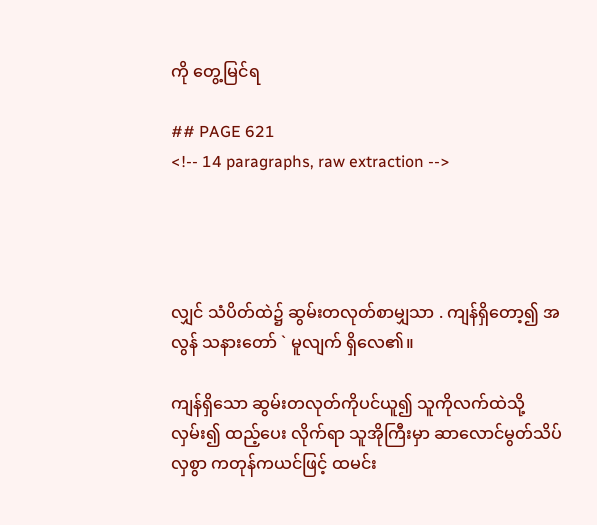ကို တွေ့မြင်ရ

## PAGE 621
<!-- 14 paragraphs, raw extraction -->




လျှင် သံပိတ်ထဲ၌ ဆွမ်းတလုတ်စာမျှသာ . ကျန်ရှိတော့၍ အလွန် သနားတော် ` မူလျက် ရှိလေ၏။

ကျန်ရှိသော ဆွမ်းတလုတ်ကိုပင်ယူ၍ သူကိုလက်ထဲသို့ လှမ်း၍ ထည့်ပေး လိုက်ရာ သူအိုကြီးမှာ ဆာလောင်မွတ်သိပ်လှစွာ ကတုန်ကယင်ဖြင့် ထမင်း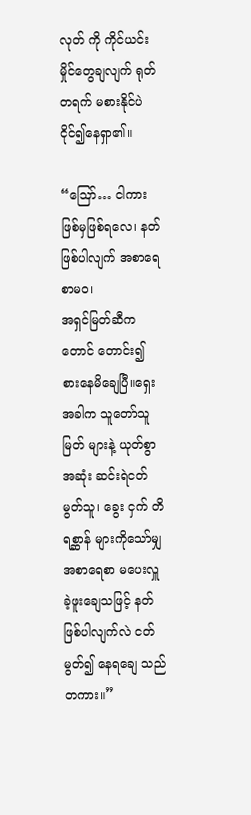လုတ် ကို ကိုင်ယင်း မှိုင်တွေချလျက် ရုတ်တရက် မစားနိုင်ပဲ ငိုင်၍နေရှာ၏။

“ဪ… ငါကား ဖြစ်မှဖြစ်ရလေ၊ နတ်ဖြစ်ပါလျက် အစာရေစာမဝ၊
အရှင်မြတ်ဆီကတောင် တောင်း၍ စားနေမိချေပြီ။ရှေးအခါက သူတော်သူမြတ် များနဲ့ ယုတ်စွာအဆုံး ဆင်းရဲငတ်မွတ်သူ၊ ခွေး ငှက် တိရစ္ဆာန် များကိုသော်မျှ အစာရေစာ မပေးလှူခဲ့ဖူးချေသဖြင့် နတ်ဖြစ်ပါလျက်လဲ ငတ်မွတ်၍ နေရချေ သည်တကား။”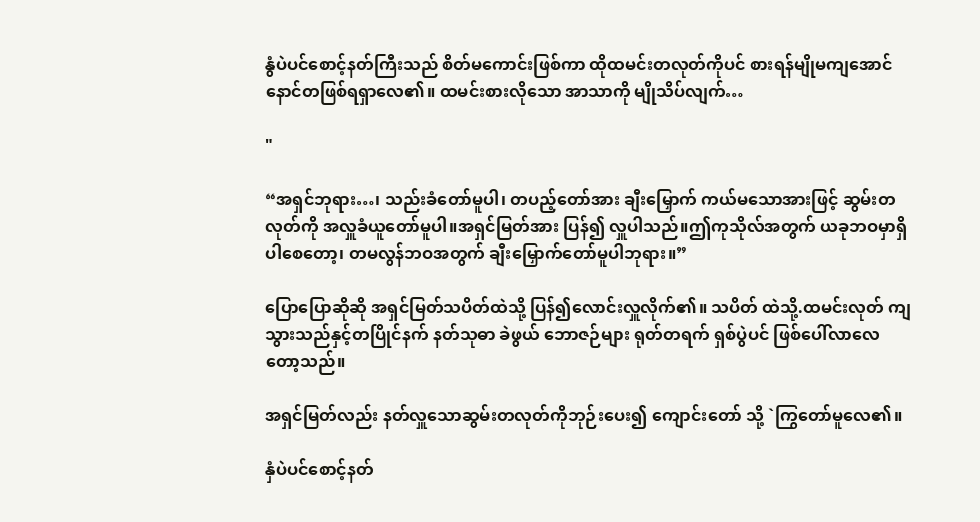နွံပဲပင်စောင့်နတ်ကြီးသည် စိတ်မကောင်းဖြစ်ကာ ထိုထမင်းတလုတ်ကိုပင် စားရန်မျိုမကျအောင် နောင်တဖြစ်ရရှာလေ၏။ ထမင်းစားလိုသော အာသာကို မျိုသိပ်လျက်…

"

“အရှင်ဘုရား…၊ သည်းခံတော်မူပါ၊ တပည့်တော်အား ချီးမြှောက် ကယ်မသောအားဖြင့် ဆွမ်းတလုတ်ကို အလှူခံယူတော်မူပါ။အရှင်မြတ်အား ပြန်၍ လှူပါသည်။ဤကုသိုလ်အတွက် ယခုဘဝမှာရှိပါစေတော့၊ တမလွန်ဘဝအတွက် ချီးမြှောက်တော်မူပါဘုရား။”

ပြောပြောဆိုဆို အရှင်မြတ်သပိတ်ထဲသို့ ပြန်၍လောင်းလှူလိုက်၏။ သပိတ် ထဲသို့.ထမင်းလုတ် ကျသွားသည်နှင့်တပြိုင်နက် နတ်သုဓာ ခဲဖွယ် ဘောဇဉ်များ ရုတ်တရက် ရှစ်ပွဲပင် ဖြစ်ပေါ်လာလေတော့သည်။

အရှင်မြတ်လည်း နတ်လှူသောဆွမ်းတလုတ်ကိုဘုဉ်းပေး၍ ကျောင်းတော် သို့ `ကြွတော်မူလေ၏။

နှံပဲပင်စောင့်နတ်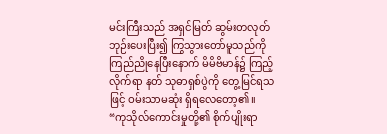မင်းကြီးသည် အရှင်မြတ် ဆွမ်းတလုတ် ဘုဉ်းပေးပြီး၍ ကြွသွားတော်မူသည်ကို ကြည်ညိုနေပြီးနောက် မိမိဗိမာန်၌ ကြည့်လိုက်ရာ နတ် သုဓာရှစ်ပွဲကို တွေ့မြင်ရသဖြင့် ဝမ်းသာမဆုံး ရှိရလေတော့၏။
“ကုသိုလ်ကောင်းမှုတို့၏ စိုက်ပျိုးရာ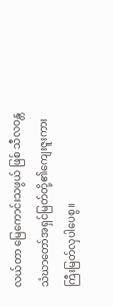လယ်တာ မြေကောင်းသဖွယ် ဖြစ် သီလဝန္တသံဃာတော်အရှင်မြတ်တို့၏ကျေးဇူးကား ကြီးမြတ်လှပါပေစွ။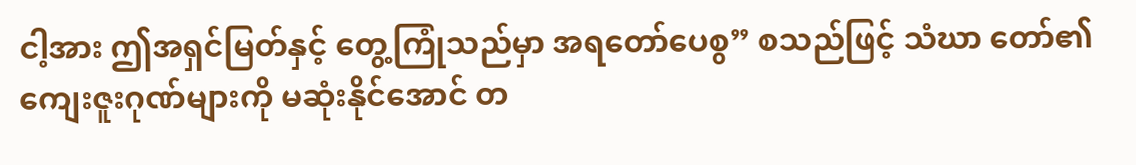ငါ့အား ဤအရှင်မြတ်နှင့် တွေ့ကြုံသည်မှာ အရတော်ပေစွ” စသည်ဖြင့် သံဃာ တော်၏ ကျေးဇူးဂုဏ်များကို မဆုံးနိုင်အောင် တ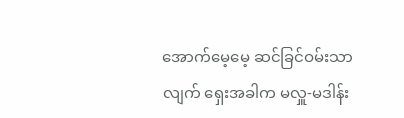အောက်မေ့မေ့ ဆင်ခြင်ဝမ်းသာ လျက် ရှေးအခါက မလှူ-မဒါန်း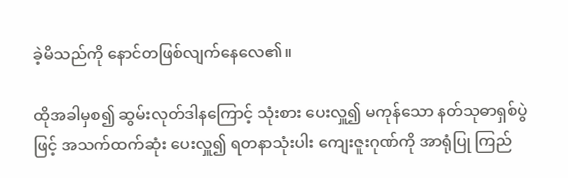ခဲ့မိသည်ကို နောင်တဖြစ်လျက်နေလေ၏။

ထိုအခါမှစ၍ ဆွမ်းလုတ်ဒါနကြောင့် သုံးစား ပေးလှူ၍ မကုန်သော နတ်သုဓာရှစ်ပွဲဖြင့် အသက်ထက်ဆုံး ပေးလှူ၍ ရတနာသုံးပါး ကျေးဇူးဂုဏ်ကို အာရုံပြု ကြည်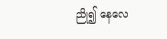ညို၍ နေလေ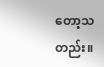တော့သတည်း။